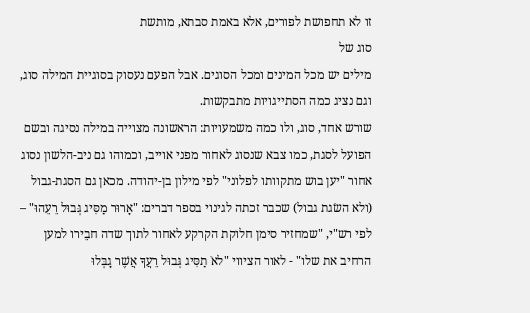זו לא תחפושת לפורים, אלא באמת סבתא, מותשת
סוג של
מילים יש מכל המינים ומכל הסוגים. אבל הפעם נעסוק בסוגיית המילה סוג, וגם נציג כמה הסתייגויות מתבקשות.
שורש אחד, סוג, ולו כמה משמעויות: הראשונה מצוייה במילה נסיגה ובשם הפועל לסגת, כמו צבא שנסוג לאחור מפני אוייב, וכמוהו גם ניב-הלשון נסוג אחור "יען בוש מתקוותו לפלוני" לפי מילון בן-יהודה. מכאן גם הסגת-גבול (ולא השׂגת גבול) שכבר זכתה לגינוי בספר דברים: "אָרוּר מַסִּיג גְּבוּל רֵעֵהוּ" – לפי רש"י, "שמחזיר סימן חלוקת הקרקע לאחור לתוך שדה חבֵירו למען הרחיב את שלו" - לאור הציווי "לאֹ תַסִּיג גְּבוּל רֵעֲךָ אֲשֶׁר גָבְּלוּ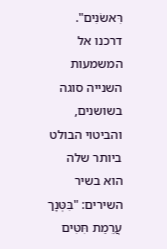רִּאשֹנִּים". דרכנו אל המשמעות השנייה סוגה בשושנים, והביטוי הבולט ביותר שלה הוא בשיר השירים: "בִּטְּנְֵך עֲרֵמַת חִּטִּים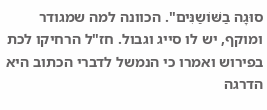סוּגָה בַשּׁוֹשַנִּים". הכוונה למה שמגודר ומוקף, יש לו סייג וגבול. חז"ל הרחיקו לכת בפירוש ואמרו כי הנמשל לדברי הכתוב היא הדרגה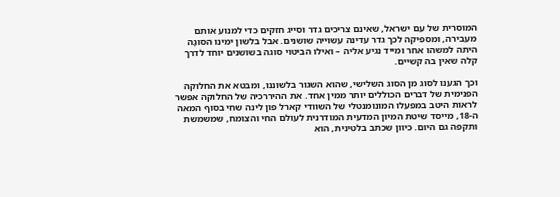המוסרית של עם ישראל, שאינם צריכים גדר וסייג חזקים כדי למנוע אותם מעבירה, ומספיקה לכך גדר עדינה עשוייה שושנים. אבל בלשון ימינו הסוּגָה היתה למשהו אחר ומייד נגיע אליה – ואילו הביטוי סוגה בשושנים יוחד לדרך קלה שאין בה קשיים.

וכך הגענו לסוג מן הסוג השלישי, שהוא השגור בלשוננו, ומבטא את החלוקה הפנימית של דברים הכוללים יותר ממין אחד. את ההיררכיה של החלוקה אפשר לראות היטב במפעלו המונומנטלי של השוודי קארל פון לינה שחי בסוף המאה ה-18, מייסד שיטת המיון המדעית המודרנית לעולם החי והצומח, שמשמשת ותקפה גם היום. כיוון שכתב בלטינית, הוא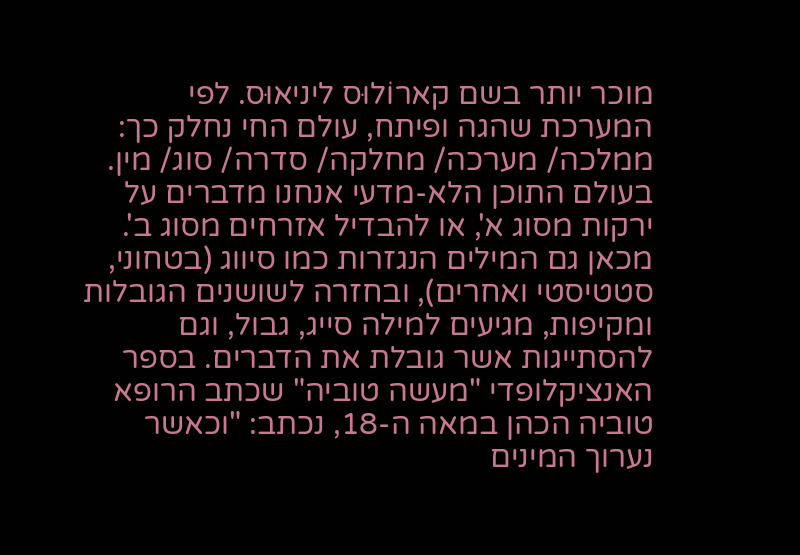מוכר יותר בשם קארוֹלוּס ליניאוּס. לפי המערכת שהגה ופיתח, עולם החי נחלק כך: ממלכה/ מערכה/ מחלקה/ סדרה/ סוג/ מין. בעולם התוכן הלא-מדעי אנחנו מדברים על ירקות מסוג א', או להבדיל אזרחים מסוג ב'. מכאן גם המילים הנגזרות כמו סיווג (בטחוני, סטטיסטי ואחרים), ובחזרה לשושנים הגובלות ומקיפות, מגיעים למילה סייג, גבול, וגם להסתייגות אשר גובלת את הדברים. בספר האנציקלופדי "מעשה טוביה" שכתב הרופא טוביה הכהן במאה ה-18, נכתב: "וכאשר נערוך המינים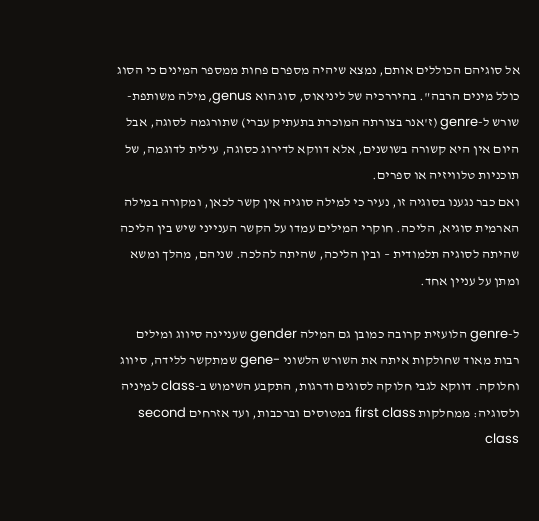אל סוגיהם הכוללים אותם, נמצא שיהיה מספרם פחות ממספר המינים כי הסוג כולל מינים הרבה". בהיררכיה של ליניאוס, סוג הוא genus, מילה משותפת-שורש ל-genre (ז'אנר בצורתה המוכרת בתעתיק עברי) שתורגמה לסוגה, אבל היום אין היא קשורה בשושנים, אלא דווקא לדירוג כסוגה, עילית לדוגמה, של תוכניות טלוויזיה או ספרים.
ואם כבר נגענו בסוגיה זו, נעיר כי למילה סוגיה אין קשר לכאן, ומקורה במילה הארמית סוגיא, הליכה. חוקרי המילים עמדו על הקשר הענייני שיש בין הליכה שהיתה לסוגיה תלמודית – ובין הליכה, שהיתה להלכה. שניהם, מהלך ומשא ומתן על עניין אחד.

ל-genre הלועזית קרובה כמובן גם המילה gender שעניינה סיווג ומילים רבות מאוד שחולקות איתה את השורש הלשוני -gene שמתקשר ללידה, סיווג וחלוקה. דווקא לגבי חלוקה לסוגים ודרגות, התקבע השימוש ב-class למיניה ולסוגיה: ממחלקות first class במטוסים וברכבות, ועד אזרחים second class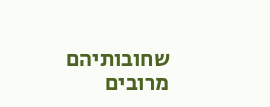שחובותיהם מרובים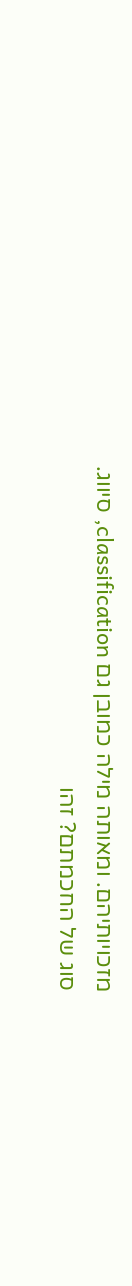מזכויותיהם. ומאותה מילה כמובן גם classification, סיווג.
סוג של החכמתם? זהו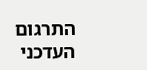התרגום העדכני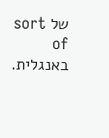של sort of באנגלית.